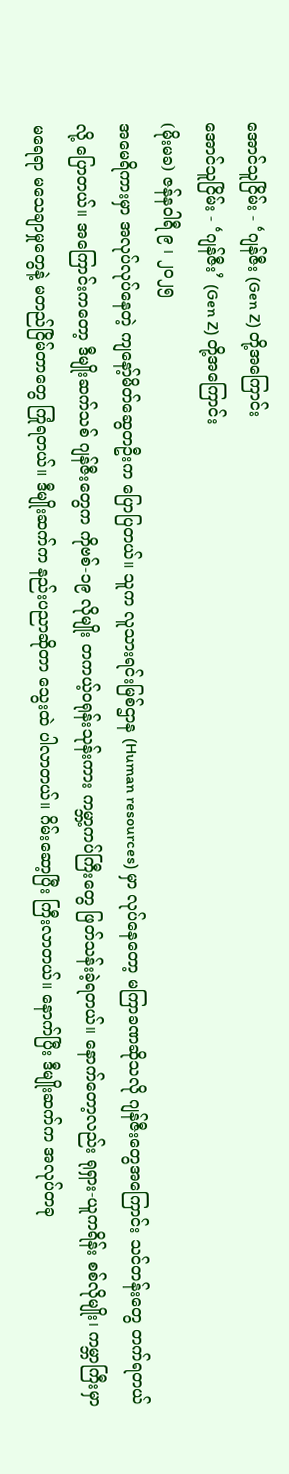အောင်သူငြိမ်း - ‘ဂျန်ဇီး (Gen Z) တို့အကြောင်း
အောင်သူငြိမ်း - ‘ဂျန်ဇီး’ (Gen Z) တို့အကြောင်း
(မိုးမခ) ဇန်နဝါရီ ၉ ၊ ၂၀၂၅
အမေရိကားမှာ အလုပ်လုပ်နေတဲ့ ကျနော့်မိတ်ဆွေတဦးက ပြောပြတယ်။ သူက လူသားရင်းမြစ်ဌာန (Human resources) မှာ လုပ်နေတော့ မကြာခဏဆိုသလို ဂျန်ဇီးတွေအကြောင်း သင်တန်းတွေ တက်ရတယ်လို့ ပြောတယ်။ အကြောင်းကတော့ ဒီမျိုးဆက်သစ် ဂျန်ဇီးတွေက ကိုဗစ်-၁၉ လိုမျိုး တကယ့်ဝရုန်းသုန်းကား ကမ္ဘာ့ကပ်ကြီးတွေ ဖြတ်သန်းခဲ့ရတယ်။ နောက်တော့လည်း ရုရှား-ယူကရိန်း စစ်လိုမျိုး၊ ကမ္ဘာကြီးမှာ မရေရာ မသေချာမှုတွေနဲ့ မတည်ငြိမ်တာတွေ ကြုံရတယ်။ ဒီမျိုးဆက်က နည်းပညာဆိုတာ သွေးထဲ ပါလာတယ်။ ဂိမ်းဆော့ပြီး ကြီးလာတယ်။ နောက်ပြီး ဒီမျိုးဆက်က အလုပ်တခု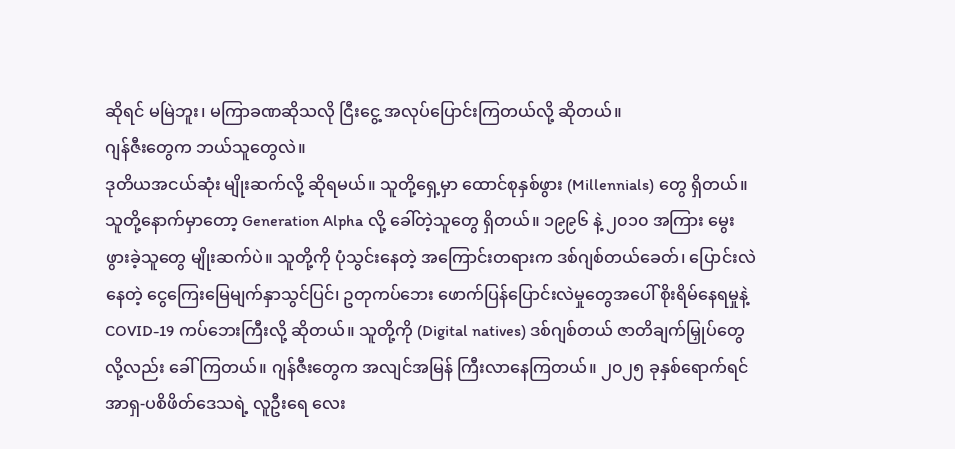ဆိုရင် မမြဲဘူး၊ မကြာခဏဆိုသလို ငြီးငွေ့ အလုပ်ပြောင်းကြတယ်လို့ ဆိုတယ်။
ဂျန်ဇီးတွေက ဘယ်သူတွေလဲ။
ဒုတိယအငယ်ဆုံး မျိုးဆက်လို့ ဆိုရမယ်။ သူတို့ရှေ့မှာ ထောင်စုနှစ်ဖွား (Millennials) တွေ ရှိတယ်။ သူတို့နောက်မှာတော့ Generation Alpha လို့ ခေါ်တဲ့သူတွေ ရှိတယ်။ ၁၉၉၆ နဲ့ ၂၀၁၀ အကြား မွေးဖွားခဲ့သူတွေ မျိုးဆက်ပဲ။ သူတို့ကို ပုံသွင်းနေတဲ့ အကြောင်းတရားက ဒစ်ဂျစ်တယ်ခေတ်၊ ပြောင်းလဲနေတဲ့ ငွေကြေးမြေမျက်နှာသွင်ပြင်၊ ဥတုကပ်ဘေး ဖောက်ပြန်ပြောင်းလဲမှုတွေအပေါ် စိုးရိမ်နေရမှုနဲ့ COVID-19 ကပ်ဘေးကြီးလို့ ဆိုတယ်။ သူတို့ကို (Digital natives) ဒစ်ဂျစ်တယ် ဇာတိချက်မြှုပ်တွေလို့လည်း ခေါ်ကြတယ်။ ဂျန်ဇီးတွေက အလျင်အမြန် ကြီးလာနေကြတယ်။ ၂၀၂၅ ခုနှစ်ရောက်ရင် အာရှ-ပစိဖိတ်ဒေသရဲ့ လူဦးရေ လေး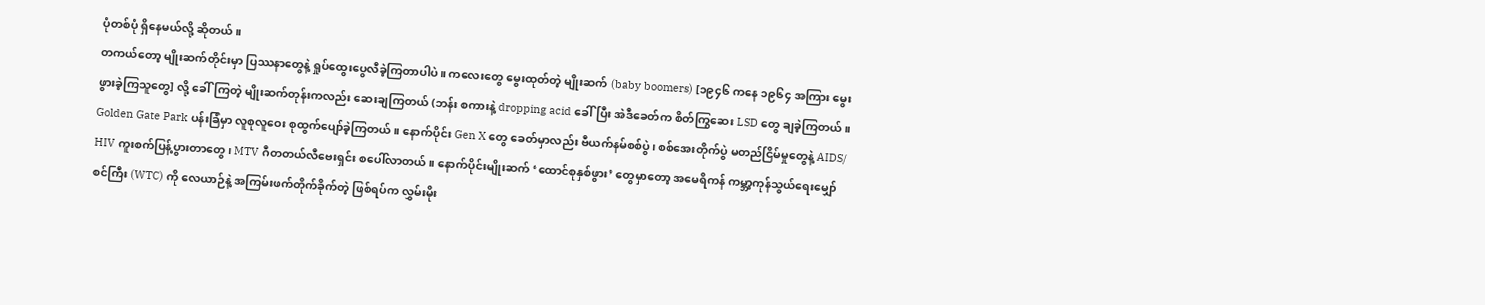ပုံတစ်ပုံ ရှိနေမယ်လို့ ဆိုတယ်။
တကယ်တော့ မျိုးဆက်တိုင်းမှာ ပြဿနာတွေနဲ့ ရှုပ်ထွေးပွေလီခဲ့ကြတာပါပဲ။ ကလေးတွေ မွေးထုတ်တဲ့ မျိုးဆက် (baby boomers) [၁၉၄၆ ကနေ ၁၉၆၄ အကြား မွေးဖွားခဲ့ကြသူတွေ] လို့ ခေါ်ကြတဲ့ မျိုးဆက်တုန်းကလည်း ဆေးချကြတယ် (ဘန်း စကားနဲ့ dropping acid ခေါ်ပြီး အဲဒီခေတ်က စိတ်ကြွဆေး LSD တွေ ချခဲ့ကြတယ်။ Golden Gate Park ပန်းခြံမှာ လူစုလူဝေး စုထွက်ပျော်ခဲ့ကြတယ်။ နောက်ပိုင်း Gen X တွေ ခေတ်မှာလည်း ဗီယက်နမ်စစ်ပွဲ၊ စစ်အေးတိုက်ပွဲ မတည်ငြိမ်မှုတွေနဲ့ AIDS/ HIV ကူးစက်ပြန့်ပွားတာတွေ၊ MTV ဂီတတယ်လီဗေးရှင်း စပေါ်လာတယ်။ နောက်ပိုင်းမျိုးဆက် ‘ထောင်စုနှစ်ဖွား’ တွေမှာတော့ အမေရိကန် ကမ္ဘာ့ကုန်သွယ်ရေးမျှော်စင်ကြီး (WTC) ကို လေယာဉ်နဲ့ အကြမ်းဖက်တိုက်ခိုက်တဲ့ ဖြစ်ရပ်က လွှမ်းမိုး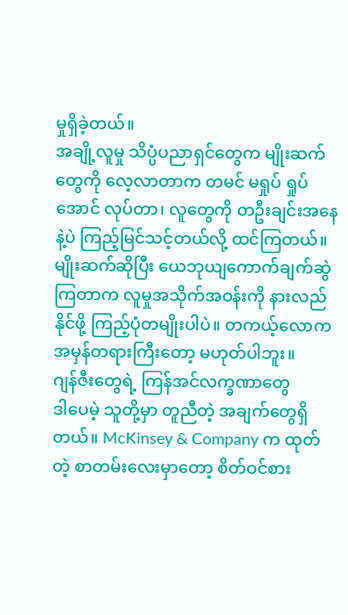မှုရှိခဲ့တယ်။
အချို့လူမှု သိပ္ပံပညာရှင်တွေက မျိုးဆက်တွေကို လေ့လာတာက တမင် မရှုပ် ရှုပ်အောင် လုပ်တာ၊ လူတွေကို တဦးချင်းအနေနဲ့ပဲ ကြည့်မြင်သင့်တယ်လို့ ထင်ကြတယ်။ မျိုးဆက်ဆိုပြီး ယေဘုယျကောက်ချက်ဆွဲကြတာက လူမှုအသိုက်အဝန်းကို နားလည်နိုင်ဖို့ ကြည့်ပုံတမျိုးပါပဲ။ တကယ့်လောက အမှန်တရားကြီးတော့ မဟုတ်ပါဘူး။
ဂျန်ဇီးတွေရဲ့ ကြန်အင်လက္ခဏာတွေ
ဒါပေမဲ့ သူတို့မှာ တူညီတဲ့ အချက်တွေရှိတယ်။ McKinsey & Company က ထုတ်တဲ့ စာတမ်းလေးမှာတော့ စိတ်ဝင်စား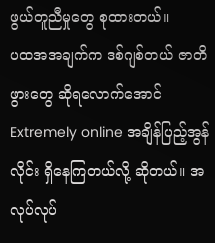ဖွယ်တူညီမှုတွေ စုထားတယ်။
ပထအအချက်က ဒစ်ဂျစ်တယ် ဇာတိဖွားတွေ ဆိုရလောက်အောင် Extremely online အချိန်ပြည့်အွန်လိုင်း ရှိနေကြတယ်လို့ ဆိုတယ်။ အလုပ်လုပ်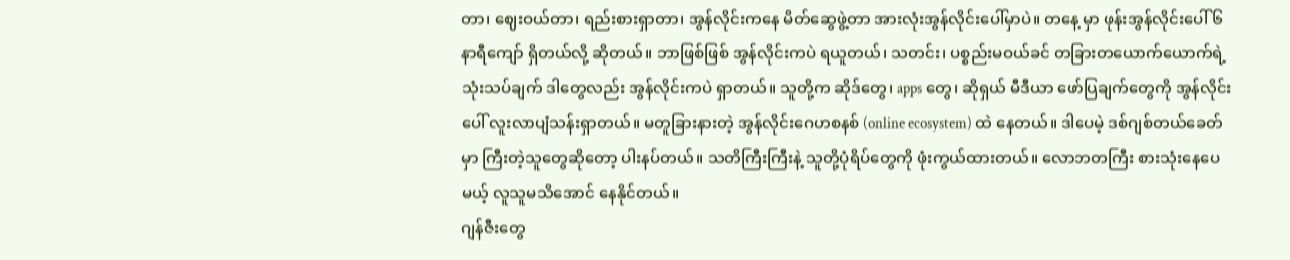တာ၊ ဈေးဝယ်တာ၊ ရည်းစားရှာတာ၊ အွန်လိုင်းကနေ မိတ်ဆွေဖွဲ့တာ အားလုံးအွန်လိုင်းပေါ်မှာပဲ။ တနေ့ မှာ ဖုန်းအွန်လိုင်းပေါ် ၆ နာရီကျော် ရှိတယ်လို့ ဆိုတယ်။ ဘာဖြစ်ဖြစ် အွန်လိုင်းကပဲ ရယူတယ်၊ သတင်း၊ ပစ္စည်းမဝယ်ခင် တခြားတယောက်ယောက်ရဲ့ သုံးသပ်ချက် ဒါတွေလည်း အွန်လိုင်းကပဲ ရှာတယ်။ သူတို့က ဆိုဒ်တွေ၊ apps တွေ၊ ဆိုရှယ် မီဒီယာ ဖော်ပြချက်တွေကို အွန်လိုင်းပေါ် လူးလာပျံသန်းရှာတယ်။ မတူခြားနားတဲ့ အွန်လိုင်းဂေဟစနစ် (online ecosystem) ထဲ နေတယ်။ ဒါပေမဲ့ ဒစ်ဂျစ်တယ်ခေတ်မှာ ကြီးတဲ့သူတွေဆိုတော့ ပါးနပ်တယ်။ သတိကြီးကြီးနဲ့ သူတို့ပုံရိပ်တွေကို ဖုံးကွယ်ထားတယ်။ လောဘတကြီး စားသုံးနေပေမယ့် လူသူမသိအောင် နေနိုင်တယ်။
ဂျန်ဇီးတွေ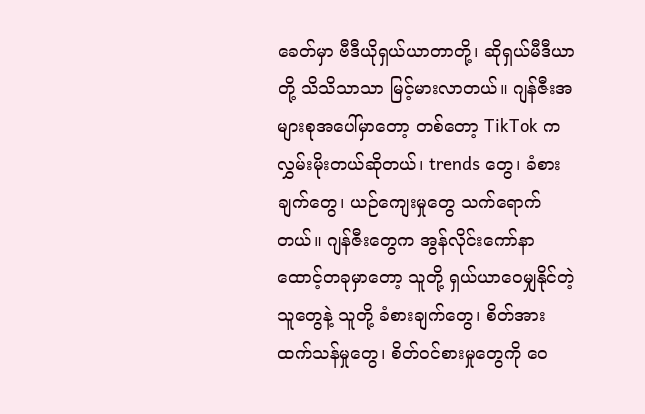ခေတ်မှာ ဗီဒီယိုရှယ်ယာတာတို့၊ ဆိုရှယ်မီဒီယာတို့ သိသိသာသာ မြင့်မားလာတယ်။ ဂျန်ဇီးအများစုအပေါ်မှာတော့ တစ်တော့ TikTok က လွှမ်းမိုးတယ်ဆိုတယ်၊ trends တွေ၊ ခံစားချက်တွေ၊ ယဉ်ကျေးမှုတွေ သက်ရောက်တယ်။ ဂျန်ဇီးတွေက အွန်လိုင်းကော်နာ ထောင့်တခုမှာတော့ သူတို့ ရှယ်ယာဝေမျှနိုင်တဲ့ သူတွေနဲ့ သူတို့ ခံစားချက်တွေ၊ စိတ်အားထက်သန်မှုတွေ၊ စိတ်ဝင်စားမှုတွေကို ဝေ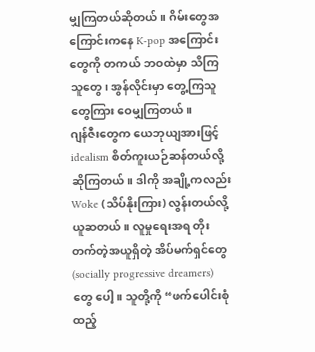မျှကြတယ်ဆိုတယ်။ ဂိမ်းတွေအကြောင်းကနေ K-pop အကြောင်းတွေကို တကယ် ဘဝထဲမှာ သိကြသူတွေ၊ အွန်လိုင်းမှာ တွေ့ကြသူတွေကြား ဝေမျှကြတယ်။
ဂျန်ဇီးတွေက ယေဘုယျအားဖြင့် idealism စိတ်ကူးယဉ်ဆန်တယ်လို့ ဆိုကြတယ်။ ဒါကို အချို့ကလည်း Woke (သိပ်နိုးကြား) လွန်းတယ်လို့ ယူဆတယ်။ လူမှုရေးအရ တိုးတက်တဲ့အယူရှိတဲ့ အိပ်မက်ရှင်တွေ (socially progressive dreamers) တွေ ပေါ့။ သူတို့ကို “ဖက်ပေါင်းစုံ ထည့်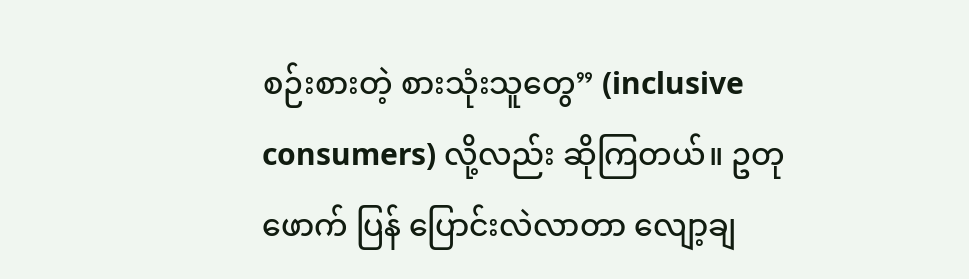စဉ်းစားတဲ့ စားသုံးသူတွေ” (inclusive consumers) လို့လည်း ဆိုကြတယ်။ ဥတုဖောက် ပြန် ပြောင်းလဲလာတာ လျော့ချ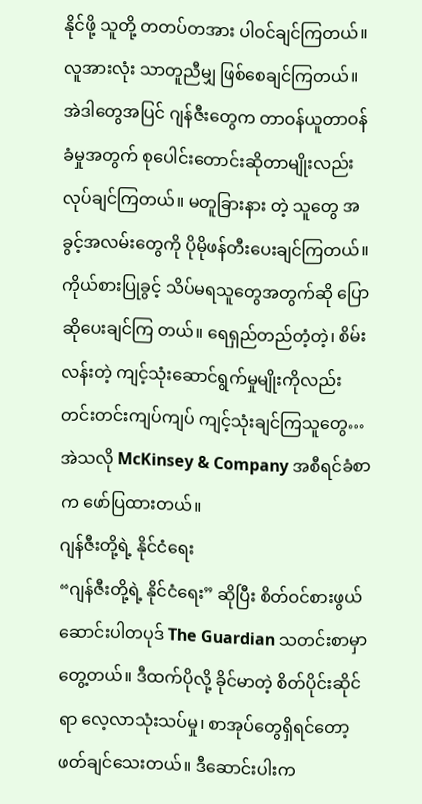နိုင်ဖို့ သူတို့ တတပ်တအား ပါဝင်ချင်ကြတယ်။ လူအားလုံး သာတူညီမျှ ဖြစ်စေချင်ကြတယ်။ အဲဒါတွေအပြင် ဂျန်ဇီးတွေက တာဝန်ယူတာဝန်ခံမှုအတွက် စုပေါင်းတောင်းဆိုတာမျိုးလည်း လုပ်ချင်ကြတယ်။ မတူခြားနား တဲ့ သူတွေ အခွင့်အလမ်းတွေကို ပိုမိုဖန်တီးပေးချင်ကြတယ်။ ကိုယ်စားပြုခွင့် သိပ်မရသူတွေအတွက်ဆို ပြောဆိုပေးချင်ကြ တယ်။ ရေရှည်တည်တံ့တဲ့၊ စိမ်းလန်းတဲ့ ကျင့်သုံးဆောင်ရွက်မှုမျိုးကိုလည်း တင်းတင်းကျပ်ကျပ် ကျင့်သုံးချင်ကြသူတွေ… အဲသလို McKinsey & Company အစီရင်ခံစာက ဖော်ပြထားတယ်။
ဂျန်ဇီးတို့ရဲ့ နိုင်ငံရေး
“ဂျန်ဇီးတို့ရဲ့ နိုင်ငံရေး” ဆိုပြီး စိတ်ဝင်စားဖွယ် ဆောင်းပါတပုဒ် The Guardian သတင်းစာမှာ တွေ့တယ်။ ဒီထက်ပိုလို့ ခိုင်မာတဲ့ စိတ်ပိုင်းဆိုင်ရာ လေ့လာသုံးသပ်မှု၊ စာအုပ်တွေရှိရင်တော့ ဖတ်ချင်သေးတယ်။ ဒီဆောင်းပါးက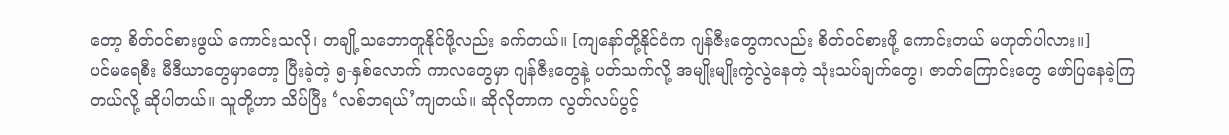တော့ စိတ်ဝင်စားဖွယ် ကောင်းသလို၊ တချို့သဘောတူနိုင်ဖို့လည်း ခက်တယ်။ [ကျနော်တို့နိုင်ငံက ဂျန်ဇီးတွေကလည်း စိတ်ဝင်စားဖို့ ကောင်းတယ် မဟုတ်ပါလား။]
ပင်မရေစီး မီဒီယာတွေမှာတော့ ပြီးခဲ့တဲ့ ၅-နှစ်လောက် ကာလတွေမှာ ဂျန်ဇီးတွေနဲ့ ပတ်သက်လို့ အမျိုးမျိုးကွဲလွဲနေတဲ့ သုံးသပ်ချက်တွေ၊ ဇာတ်ကြောင်းတွေ ဖော်ပြနေခဲ့ကြတယ်လို့ ဆိုပါတယ်။ သူတို့ဟာ သိပ်ပြီး ‘လစ်ဘရယ်’ကျတယ်။ ဆိုလိုတာက လွတ်လပ်ပွင့်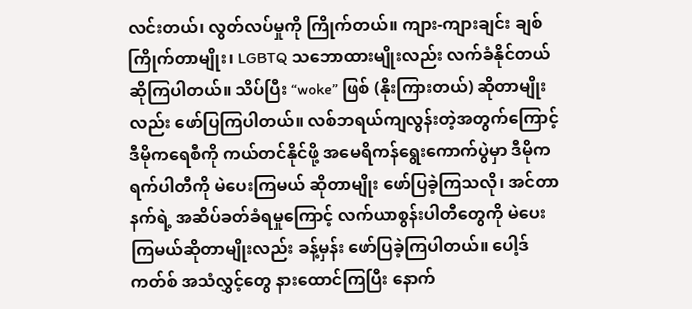လင်းတယ်၊ လွတ်လပ်မှုကို ကြိုက်တယ်။ ကျား-ကျားချင်း ချစ်ကြိုက်တာမျိုး၊ LGBTQ သဘောထားမျိုးလည်း လက်ခံနိုင်တယ် ဆိုကြပါတယ်။ သိပ်ပြီး “woke” ဖြစ် (နိုးကြားတယ်) ဆိုတာမျိုးလည်း ဖော်ပြကြပါတယ်။ လစ်ဘရယ်ကျလွန်းတဲ့အတွက်ကြောင့် ဒီမိုကရေစီကို ကယ်တင်နိုင်ဖို့ အမေရိကန်ရွေးကောက်ပွဲမှာ ဒီမိုကရက်ပါတီကို မဲပေးကြမယ် ဆိုတာမျိုး ဖော်ပြခဲ့ကြသလို၊ အင်တာနက်ရဲ့ အဆိပ်ခတ်ခံရမှုကြောင့် လက်ယာစွန်းပါတီတွေကို မဲပေးကြမယ်ဆိုတာမျိုးလည်း ခန့်မှန်း ဖော်ပြခဲ့ကြပါတယ်။ ပေါ့ဒ်ကတ်စ် အသံလွှင့်တွေ နားထောင်ကြပြီး နောက်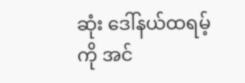ဆုံး ဒေါ်နယ်ထရမ့်ကို အင်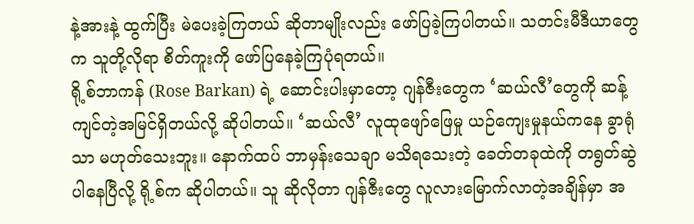နဲ့အားနဲ့ ထွက်ပြီး မဲပေးခဲ့ကြတယ် ဆိုတာမျိုးလည်း ဖော်ပြခဲ့ကြပါတယ်။ သတင်းမီဒီယာတွေက သူတို့လိုရာ စိတ်ကူးကို ဖော်ပြနေခဲ့ကြပုံရတယ်။
ရို့စ်ဘာကန် (Rose Barkan) ရဲ့ ဆောင်းပါးမှာတော့ ဂျန်ဇီးတွေက ‘ဆယ်လီ’တွေကို ဆန့်ကျင်တဲ့အမြင်ရှိတယ်လို့ ဆိုပါတယ်။ ‘ဆယ်လီ’ လူထုဖျော်ဖြေမှု ယဉ်ကျေးမှုနယ်ကနေ ခွာရုံသာ မဟုတ်သေးဘူး။ နောက်ထပ် ဘာမှန်းသေချာ မသိရသေးတဲ့ ခေတ်တခုထဲကို တရွတ်ဆွဲပါနေပြီလို့ ရို့စ်က ဆိုပါတယ်။ သူ ဆိုလိုတာ ဂျန်ဇီးတွေ လူလားမြောက်လာတဲ့အချိန်မှာ အ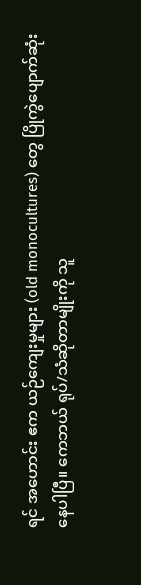ရင် အဟောင်း ဧက ယဉ်ကျေးမှုများ (old monocultures) တွေ ပြိုကွဲပျောက်ဆုံးနေပါပြီ။ ကေဘယ် ရုပ်/သံဆိုတာမျိုးကို သူ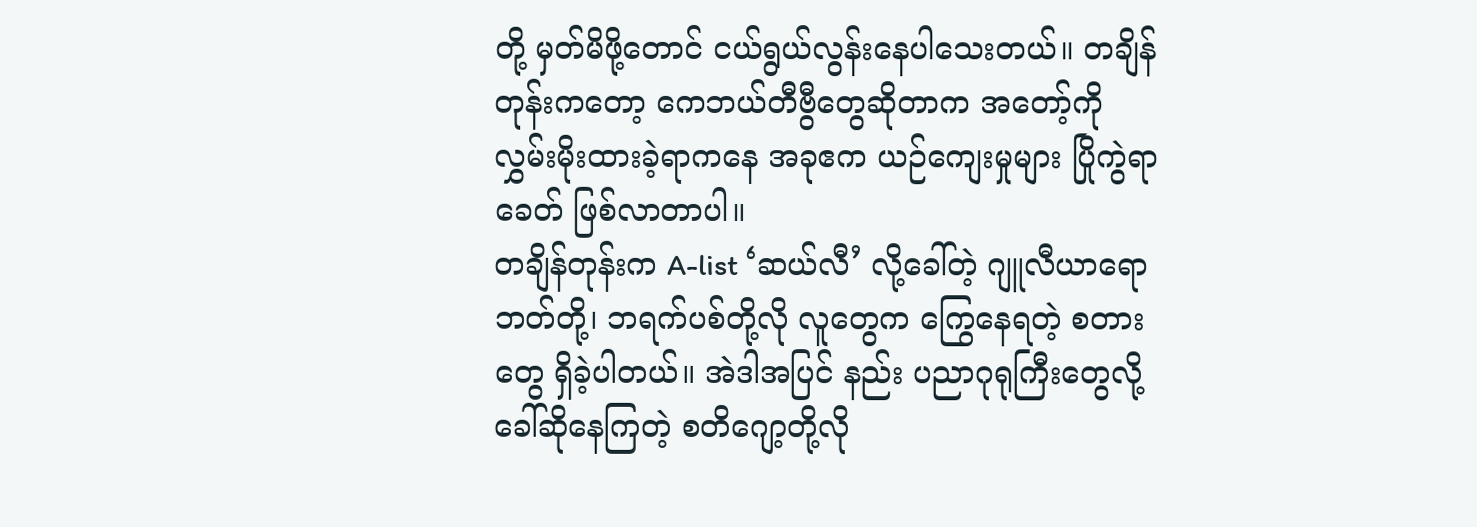တို့ မှတ်မိဖို့တောင် ငယ်ရွယ်လွန်းနေပါသေးတယ်။ တချိန်တုန်းကတော့ ကေဘယ်တီဗွီတွေဆိုတာက အတော့်ကို လွှမ်းမိုးထားခဲ့ရာကနေ အခုဧက ယဉ်ကျေးမှုများ ပြိုကွဲရာခေတ် ဖြစ်လာတာပါ။
တချိန်တုန်းက A-list ‘ဆယ်လီ’ လို့ခေါ်တဲ့ ဂျူလီယာရောဘတ်တို့၊ ဘရက်ပစ်တို့လို လူတွေက ကြွေနေရတဲ့ စတားတွေ ရှိခဲ့ပါတယ်။ အဲဒါအပြင် နည်း ပညာဂုရုကြီးတွေလို့ ခေါ်ဆိုနေကြတဲ့ စတိဂျော့တို့လို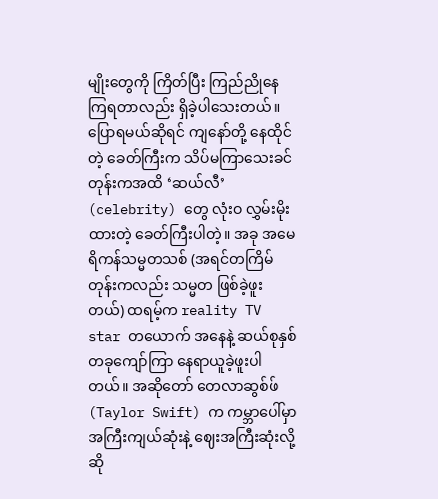မျိုးတွေကို ကြိတ်ပြီး ကြည်ညိုနေကြရတာလည်း ရှိခဲ့ပါသေးတယ်။ ပြောရမယ်ဆိုရင် ကျနော်တို့ နေထိုင်တဲ့ ခေတ်ကြီးက သိပ်မကြာသေးခင်တုန်းကအထိ ‘ဆယ်လီ’ (celebrity) တွေ လုံးဝ လွှမ်းမိုးထားတဲ့ ခေတ်ကြီးပါတဲ့။ အခု အမေရိကန်သမ္မတသစ် (အရင်တကြိမ်တုန်းကလည်း သမ္မတ ဖြစ်ခဲ့ဖူးတယ်) ထရမ့်က reality TV star တယောက် အနေနဲ့ ဆယ်စုနှစ်တခုကျော်ကြာ နေရာယူခဲ့ဖူးပါတယ်။ အဆိုတော် တေလာဆွစ်ဖ် (Taylor Swift) က ကမ္ဘာပေါ်မှာ အကြီးကျယ်ဆုံးနဲ့ ဈေးအကြီးဆုံးလို့ ဆို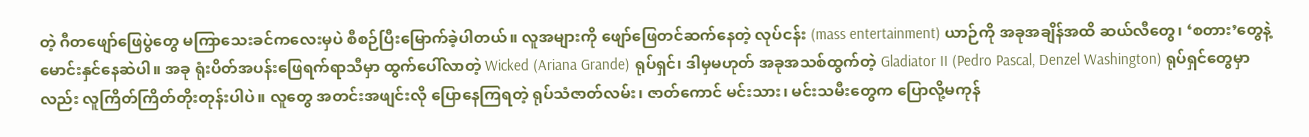တဲ့ ဂီတဖျော်ဖြေပွဲတွေ မကြာသေးခင်ကလေးမှပဲ စီစဉ်ပြီးမြောက်ခဲ့ပါတယ်။ လူအများကို ဖျော်ဖြေတင်ဆက်နေတဲ့ လုပ်ငန်း (mass entertainment) ယာဉ်ကို အခုအချိန်အထိ ဆယ်လီတွေ၊ ‘စတား’တွေနဲ့ မောင်းနှင်နေဆဲပါ။ အခု ရုံးပိတ်အပန်းဖြေရက်ရာသီမှာ ထွက်ပေါ်လာတဲ့ Wicked (Ariana Grande) ရုပ်ရှင်၊ ဒါမှမဟုတ် အခုအသစ်ထွက်တဲ့ Gladiator II (Pedro Pascal, Denzel Washington) ရုပ်ရှင်တွေမှာလည်း လူကြိတ်ကြိတ်တိုးတုန်းပါပဲ။ လူတွေ အတင်းအဖျင်းလို ပြောနေကြရတဲ့ ရုပ်သံဇာတ်လမ်း၊ ဇာတ်ကောင် မင်းသား၊ မင်းသမီးတွေက ပြောလို့မကုန်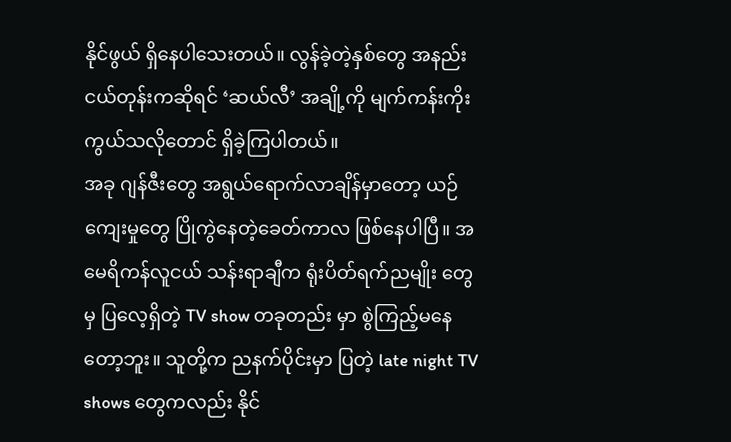နိုင်ဖွယ် ရှိနေပါသေးတယ်။ လွန်ခဲ့တဲ့နှစ်တွေ အနည်းငယ်တုန်းကဆိုရင် ‘ဆယ်လီ’ အချို့ကို မျက်ကန်းကိုးကွယ်သလိုတောင် ရှိခဲ့ကြပါတယ်။
အခု ဂျန်ဇီးတွေ အရွယ်ရောက်လာချိန်မှာတော့ ယဉ်ကျေးမှုတွေ ပြိုကွဲနေတဲ့ခေတ်ကာလ ဖြစ်နေပါပြီ။ အမေရိကန်လူငယ် သန်းရာချီက ရုံးပိတ်ရက်ညမျိုး တွေမှ ပြလေ့ရှိတဲ့ TV show တခုတည်း မှာ စွဲကြည့်မနေတော့ဘူး။ သူတို့က ညနက်ပိုင်းမှာ ပြတဲ့ late night TV shows တွေကလည်း နိုင်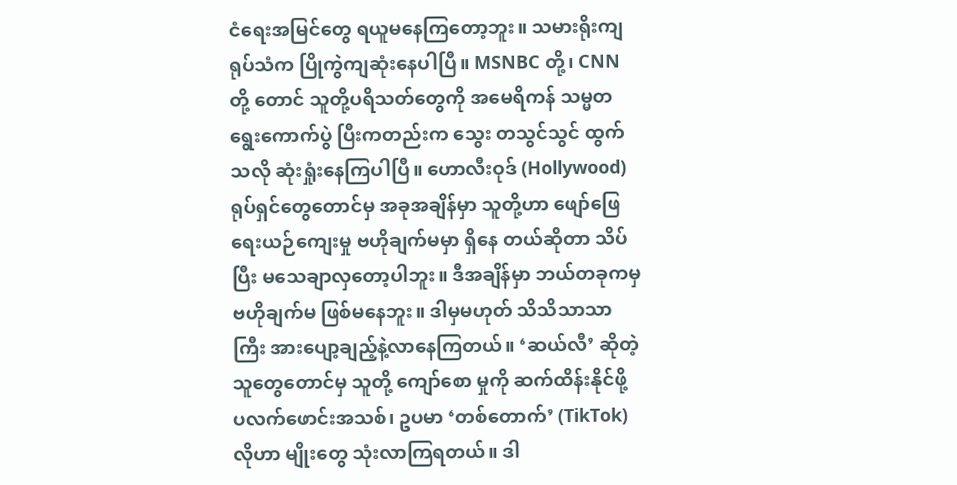ငံရေးအမြင်တွေ ရယူမနေကြတော့ဘူး။ သမားရိုးကျ ရုပ်သံက ပြိုကွဲကျဆုံးနေပါပြီ။ MSNBC တို့၊ CNN တို့ တောင် သူတို့ပရိသတ်တွေကို အမေရိကန် သမ္မတရွေးကောက်ပွဲ ပြီးကတည်းက သွေး တသွင်သွင် ထွက်သလို ဆုံးရှုံးနေကြပါပြီ။ ဟောလီးဝုဒ် (Hollywood) ရုပ်ရှင်တွေတောင်မှ အခုအချိန်မှာ သူတို့ဟာ ဖျော်ဖြေရေးယဉ်ကျေးမှု ဗဟိုချက်မမှာ ရှိနေ တယ်ဆိုတာ သိပ်ပြီး မသေချာလှတော့ပါဘူး။ ဒီအချိန်မှာ ဘယ်တခုကမှ ဗဟိုချက်မ ဖြစ်မနေဘူး။ ဒါမှမဟုတ် သိသိသာသာကြီး အားပျော့ချည့်နဲ့လာနေကြတယ်။ ‘ဆယ်လီ’ ဆိုတဲ့ သူတွေတောင်မှ သူတို့ ကျော်စော မှုကို ဆက်ထိန်းနိုင်ဖို့ ပလက်ဖောင်းအသစ်၊ ဥပမာ ‘တစ်တောက်’ (TikTok) လိုဟာ မျိုးတွေ သုံးလာကြရတယ်။ ဒါ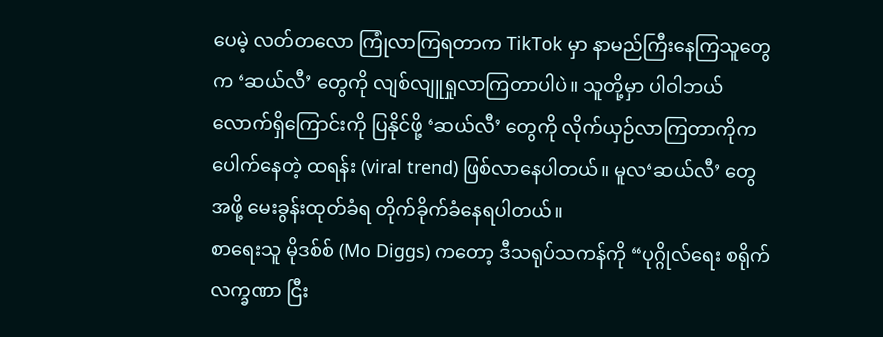ပေမဲ့ လတ်တလော ကြုံလာကြရတာက TikTok မှာ နာမည်ကြီးနေကြသူတွေက ‘ဆယ်လီ’ တွေကို လျစ်လျူရှုလာကြတာပါပဲ။ သူတို့မှာ ပါဝါဘယ်လောက်ရှိကြောင်းကို ပြနိုင်ဖို့ ‘ဆယ်လီ’ တွေကို လိုက်ယှဉ်လာကြတာကိုက ပေါက်နေတဲ့ ထရန်း (viral trend) ဖြစ်လာနေပါတယ်။ မူလ‘ဆယ်လီ’ တွေအဖို့ မေးခွန်းထုတ်ခံရ တိုက်ခိုက်ခံနေရပါတယ်။
စာရေးသူ မိုဒစ်စ် (Mo Diggs) ကတော့ ဒီသရုပ်သကန်ကို “ပုဂ္ဂိုလ်ရေး စရိုက်လက္ခဏာ ငြီး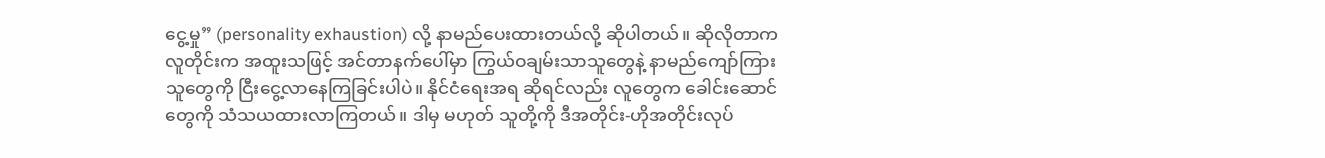ငွေ့မှု” (personality exhaustion) လို့ နာမည်ပေးထားတယ်လို့ ဆိုပါတယ်။ ဆိုလိုတာက လူတိုင်းက အထူးသဖြင့် အင်တာနက်ပေါ်မှာ ကြွယ်ဝချမ်းသာသူတွေနဲ့ နာမည်ကျော်ကြားသူတွေကို ငြီးငွေ့လာနေကြခြင်းပါပဲ။ နိုင်ငံရေးအရ ဆိုရင်လည်း လူတွေက ခေါင်းဆောင်တွေကို သံသယထားလာကြတယ်။ ဒါမှ မဟုတ် သူတို့ကို ဒီအတိုင်း-ဟိုအတိုင်းလုပ်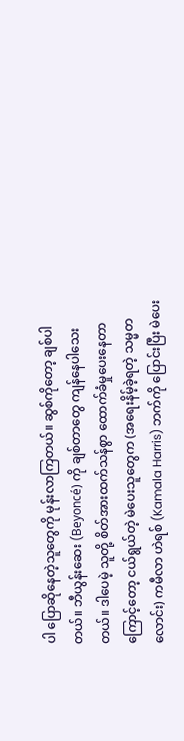ပါ ပြောဆိုနေတဲ့သူတွေကို မုန်းလာကြတယ်။ ဆွစ်ကိုတော့ ချစ်ပါတယ်။ ဘီယွန်းဆေး (Beyoncé) ကို ချစ်တာတွေ ကျန်နေပါသေးတယ်။ ဒါပေမဲ့ သူတို့ စိတ်အားထက်သန်စွာ ထောက်ခံမှုပေးနေတာကြောင့်တော့ ငယ်ရွယ်တဲ့ မဲပေးသူတွေက (အရေးနိမ့်ခဲ့ရတဲ့ သမ္မတလောင်း) ကမီလာ ဟဲရစ် (Kamala Harris) ဘက်ကို ပြောင်းပြီး မဲပေး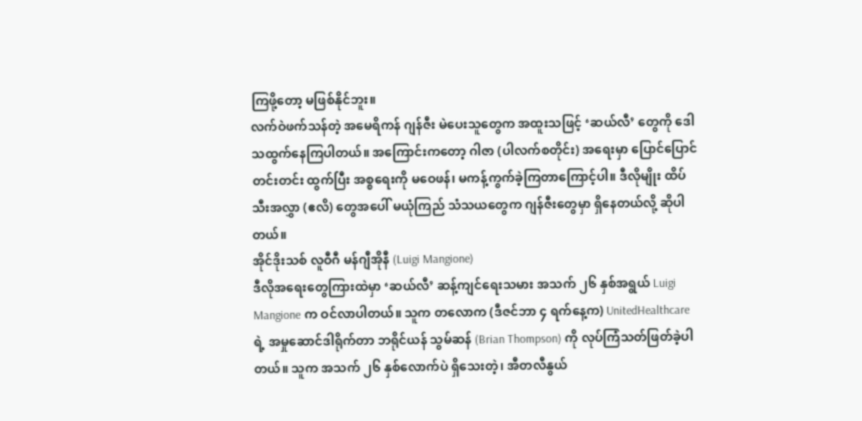ကြဖို့တော့ မဖြစ်နိုင်ဘူး။
လက်ဝဲဖက်သန်တဲ့ အမေရိကန် ဂျန်ဇီး မဲပေးသူတွေက အထူးသဖြင့် ‘ဆယ်လီ’ တွေကို ဒေါသထွက်နေကြပါတယ်။ အကြောင်းကတော့ ဂါဇာ (ပါလက်စတိုင်း) အရေးမှာ ပြောင်ပြောင်တင်းတင်း ထွက်ပြီး အစ္စရေးကို မဝေဖန်၊ မကန့်ကွက်ခဲ့ကြတာကြောင့်ပါ။ ဒီလိုမျိုး ထိပ်သီးအလွှာ (ဧလိ) တွေအပေါ် မယုံကြည် သံသယတွေက ဂျန်ဇီးတွေမှာ ရှိနေတယ်လို့ ဆိုပါတယ်။
အိုင်ဒိုးသစ် လူဝီဂီ မန်ဂျီအိုနီ (Luigi Mangione)
ဒီလိုအရေးတွေကြားထဲမှာ ‘ဆယ်လီ’ ဆန့်ကျင်ရေးသမား အသက် ၂၆ နှစ်အရွယ် Luigi Mangione က ဝင်လာပါတယ်။ သူက တလောက (ဒီဇင်ဘာ ၄ ရက်နေ့က) UnitedHealthcare ရဲ့ အမှုဆောင်ဒါရိုက်တာ ဘရိုင်ယန် သွမ်ဆန် (Brian Thompson) ကို လုပ်ကြံသတ်ဖြတ်ခဲ့ပါတယ်။ သူက အသက် ၂၆ နှစ်လောက်ပဲ ရှိသေးတဲ့၊ အီတလီနွယ်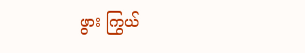ဖွား ကြွယ်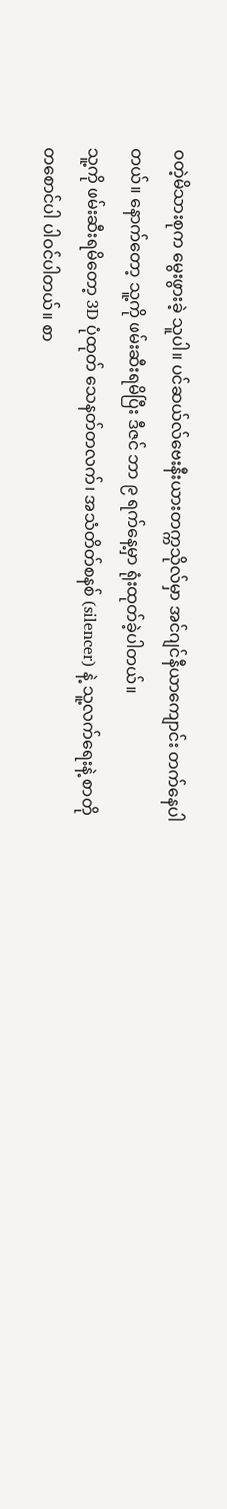ဝတဲ့မိသားစုက မွေးဖွားခဲ့ သူပါ။ ပင်ဆယ်လ်ဗေးနီးယားတက္ကသိုလ်မှာ အင်ဂျင်နီယာကျောင်း တက်နေပါတယ်။ နောက်တော့ သူ့ကို ဖမ်းဆီးရမိပြီး ဒီဇင် ဘာ ၉ ရက်နေ့မှာ ရုံးထုတ်ခဲ့ပါတယ်။
သူ့ကို ဖမ်းဆီးရမိတော့ 3D ပုံထုတ် သေနတ်တလက်၊ အသံတိတ်စနစ် (silencer) နဲ့ သူ့လက်ရေးနဲ့ စာတိုတစောင်ပါ ပါဝင်ပါတယ်။ စာ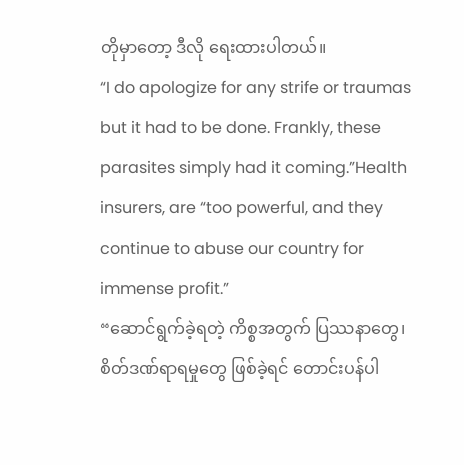တိုမှာတော့ ဒီလို ရေးထားပါတယ်။
“I do apologize for any strife or traumas but it had to be done. Frankly, these parasites simply had it coming.”Health insurers, are “too powerful, and they continue to abuse our country for immense profit.”
“ဆောင်ရွက်ခဲ့ရတဲ့ ကိစ္စအတွက် ပြဿနာတွေ၊ စိတ်ဒဏ်ရာရမှုတွေ ဖြစ်ခဲ့ရင် တောင်းပန်ပါ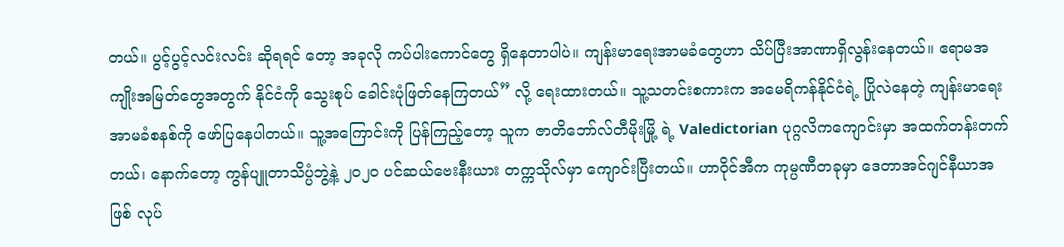တယ်။ ပွင့်ပွင့်လင်းလင်း ဆိုရရင် တော့ အခုလို ကပ်ပါးကောင်တွေ ရှိနေတာပါပဲ။ ကျန်းမာရေးအာမခံတွေဟာ သိပ်ပြီးအာဏာရှိလွန်းနေတယ်။ ဧရာမအကျိုးအမြတ်တွေအတွက် နိုင်ငံကို သွေးစုပ် ခေါင်းပုံဖြတ်နေကြတယ်” လို့ ရေးထားတယ်။ သူ့သတင်းစကားက အမေရိကန်နိုင်ငံရဲ့ ပြိုလဲနေတဲ့ ကျန်းမာရေးအာမခံစနစ်ကို ဖော်ပြနေပါတယ်။ သူ့အကြောင်းကို ပြန်ကြည့်တော့ သူက ဇာတိဘော်လ်တီမိုးမြို့ ရဲ့ Valedictorian ပုဂ္ဂလိကကျောင်းမှာ အထက်တန်းတက်တယ်၊ နောက်တော့ ကွန်ပျူတာသိပ္ပံဘွဲ့နဲ့ ၂၀၂၀ ပင်ဆယ်ဗေးနီးယား တက္ကသိုလ်မှာ ကျောင်းပြီးတယ်။ ဟာဝိုင်အီက ကုမ္ပဏီတခုမှာ ဒေတာအင်ဂျင်နီယာအဖြစ် လုပ်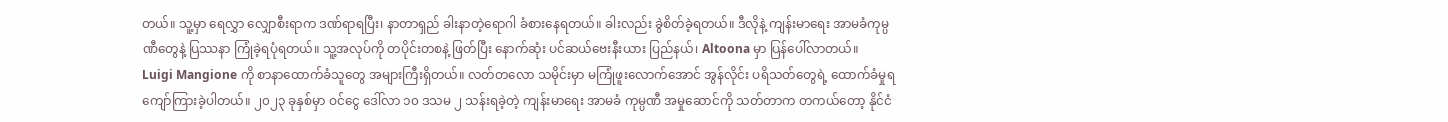တယ်။ သူ့မှာ ရေလွှာ လျှောစီးရာက ဒဏ်ရာရပြီး၊ နာတာရှည် ခါးနာတဲ့ရောဂါ ခံစားနေရတယ်။ ခါးလည်း ခွဲစိတ်ခဲ့ရတယ်။ ဒီလိုနဲ့ ကျန်းမာရေး အာမခံကုမ္ပဏီတွေနဲ့ ပြဿနာ ကြုံခဲ့ရပုံရတယ်။ သူ့အလုပ်ကို တပိုင်းတစနဲ့ ဖြတ်ပြီး နောက်ဆုံး ပင်ဆယ်ဗေးနီးယား ပြည်နယ်၊ Altoona မှာ ပြန်ပေါ်လာတယ်။
Luigi Mangione ကို စာနာထောက်ခံသူတွေ အများကြီးရှိတယ်။ လတ်တလော သမိုင်းမှာ မကြုံဖူးလောက်အောင် အွန်လိုင်း ပရိသတ်တွေရဲ့ ထောက်ခံမှုရ ကျော်ကြားခဲ့ပါတယ်။ ၂၀၂၃ ခုနှစ်မှာ ဝင်ငွေ ဒေါ်လာ ၁၀ ဒသမ ၂ သန်းရခဲ့တဲ့ ကျန်းမာရေး အာမခံ ကုမ္ပဏီ အမှုဆောင်ကို သတ်တာက တကယ်တော့ နိုင်ငံ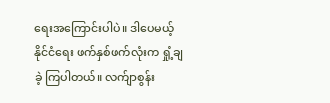ရေးအကြောင်းပါပဲ။ ဒါပေမယ့် နိုင်ငံရေး ဖက်နှစ်ဖက်လုံးက ရှုံ့ချခဲ့ ကြပါတယ်။ လက်ျာစွန်း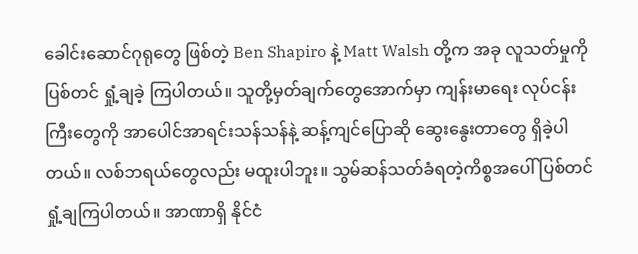ခေါင်းဆောင်ဂုရုတွေ ဖြစ်တဲ့ Ben Shapiro နဲ့ Matt Walsh တို့က အခု လူသတ်မှုကို ပြစ်တင် ရှုံ့ချခဲ့ ကြပါတယ်။ သူတို့မှတ်ချက်တွေအောက်မှာ ကျန်းမာရေး လုပ်ငန်းကြီးတွေကို အာပေါင်အာရင်းသန်သန်နဲ့ ဆန့်ကျင်ပြောဆို ဆွေးနွေးတာတွေ ရှိခဲ့ပါတယ်။ လစ်ဘရယ်တွေလည်း မထူးပါဘူး။ သွမ်ဆန်သတ်ခံရတဲ့ကိစ္စအပေါ် ပြစ်တင်ရှုံ့ချကြပါတယ်။ အာဏာရှိ နိုင်ငံ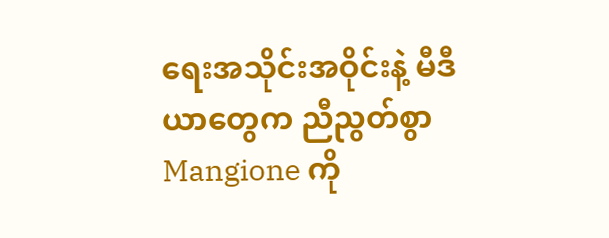ရေးအသိုင်းအဝိုင်းနဲ့ မီဒီယာတွေက ညီညွတ်စွာ Mangione ကို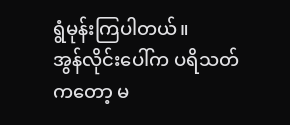ရွံမုန်းကြပါတယ်။
အွန်လိုင်းပေါ်က ပရိသတ်ကတော့ မ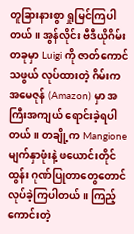တူခြားနားစွာ ရှုမြင်ကြပါတယ်။ အွန်လိုင်း ဗီဒီယိုဂိမ်းတခုမှာ Luigi ကို ဇာတ်ကောင် သဖွယ် လုပ်ထားတဲ့ ဂိမ်းက အမေဇုန် (Amazon) မှာ အကြီးအကျယ် ရောင်းခဲ့ရပါတယ်။ တချို့က Mangione မျက်နှာဖုံးနဲ့ ဖယောင်းတိုင်ထွန်း ဂုဏ်ပြုတာတွေတောင် လုပ်ခဲ့ကြပါတယ်။ ကြည့်ကောင်းတဲ့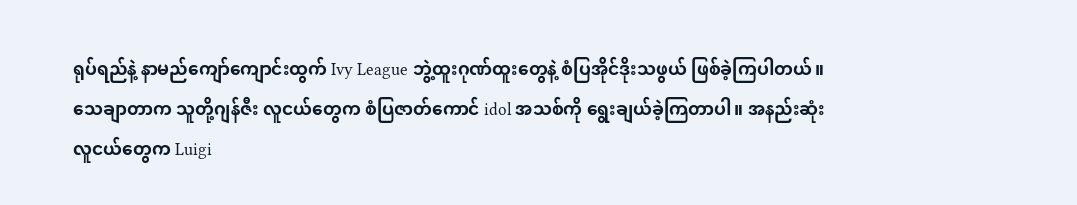ရုပ်ရည်နဲ့ နာမည်ကျော်ကျောင်းထွက် Ivy League ဘွဲ့ထူးဂုဏ်ထူးတွေနဲ့ စံပြအိုင်ဒိုးသဖွယ် ဖြစ်ခဲ့ကြပါတယ်။
သေချာတာက သူတို့ဂျန်ဇီး လူငယ်တွေက စံပြဇာတ်ကောင် idol အသစ်ကို ရွေးချယ်ခဲ့ကြတာပါ။ အနည်းဆုံး လူငယ်တွေက Luigi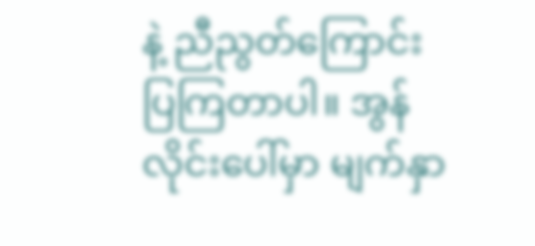နဲ့ ညီညွတ်ကြောင်း ပြကြတာပါ။ အွန်လိုင်းပေါ်မှာ မျက်နှာ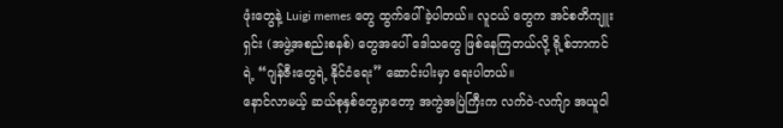ဖုံးတွေနဲ့ Luigi memes တွေ ထွက်ပေါ်ခဲ့ပါတယ်။ လူငယ် တွေက အင်စတိကျူးရှင်း (အဖွဲ့အစည်းစနစ်) တွေအပေါ် ဒေါသတွေ ဖြစ်နေကြတယ်လို့ ရို့စ်ဘာကင်ရဲ့ “ဂျန်ဇီးတွေရဲ့ နိုင်ငံရေး” ဆောင်းပါးမှာ ရေးပါတယ်။
နောင်လာမယ့် ဆယ်စုနှစ်တွေမှာတော့ အကွဲအပြဲကြီးက လက်ဝဲ-လက်ျာ အယူဝါ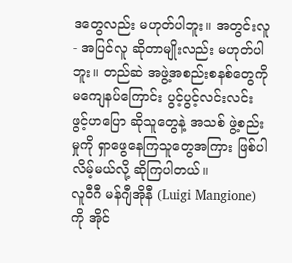ဒတွေလည်း မဟုတ်ပါဘူး။ အတွင်းလူ- အပြင်လူ ဆိုတာမျိုးလည်း မဟုတ်ပါဘူး။ တည်ဆဲ အဖွဲ့အစည်းစနစ်တွေကို မကျေနပ်ကြောင်း ပွင့်ပွင့်လင်းလင်း ဖွင့်ဟပြော ဆိုသူတွေနဲ့ အသစ် ဖွဲ့စည်းမှုကို ရှာဖွေနေကြသူတွေအကြား ဖြစ်ပါလိမ့်မယ်လို့ ဆိုကြပါတယ်။
လူဝီဂီ မန်ဂျီအိုနီ (Luigi Mangione) ကို အိုင်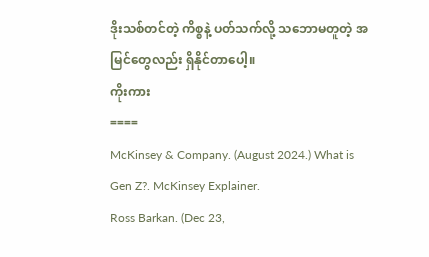ဒိုးသစ်တင်တဲ့ ကိစ္စနဲ့ ပတ်သက်လို့ သဘောမတူတဲ့ အမြင်တွေလည်း ရှိနိုင်တာပေါ့။
ကိုးကား
====
McKinsey & Company. (August 2024.) What is Gen Z?. McKinsey Explainer.
Ross Barkan. (Dec 23,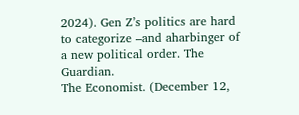2024). Gen Z’s politics are hard to categorize –and aharbinger of a new political order. The Guardian.
The Economist. (December 12,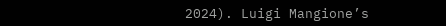2024). Luigi Mangione’s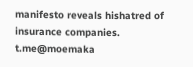manifesto reveals hishatred of insurance companies.
t.me@moemaka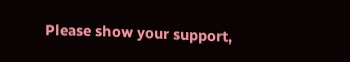Please show your support,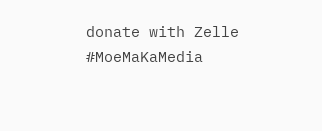donate with Zelle
#MoeMaKaMedia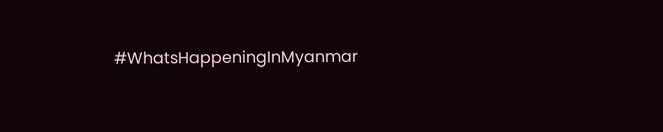#WhatsHappeningInMyanmar